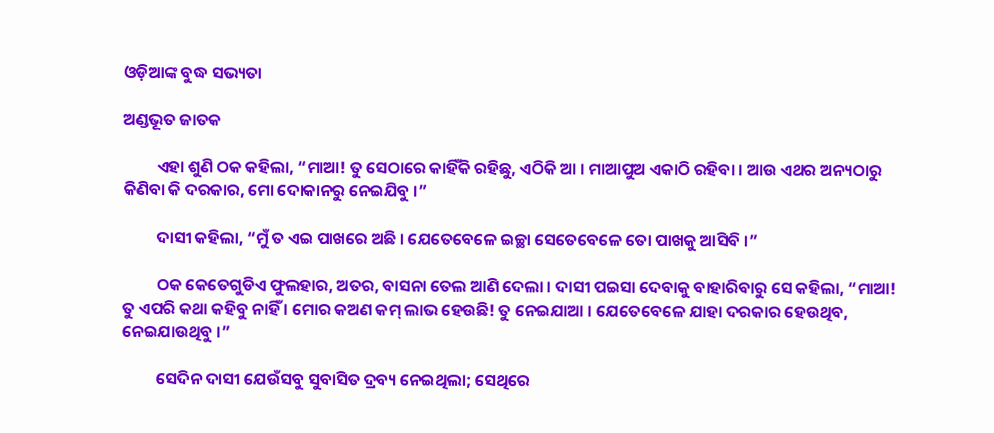ଓଡ଼ିଆଙ୍କ ବୁଦ୍ଧ ସଭ୍ୟତା

ଅଣ୍ଡଭୂତ ଜାତକ

         ଏହା ଶୁଣି ଠକ କହିଲା, “ମାଆ! ତୁ ସେଠାରେ କାହିଁକି ରହିଛୁ, ଏଠିକି ଆ । ମାଆପୁଅ ଏକାଠି ରହିବା । ଆଉ ଏଥର ଅନ୍ୟଠାରୁ କିଣିବା କି ଦରକାର, ମୋ ଦୋକାନରୁ ନେଇଯିବୁ ।”

         ଦାସୀ କହିଲା, “ମୁଁ ତ ଏଇ ପାଖରେ ଅଛି । ଯେତେବେଳେ ଇଚ୍ଛା ସେତେବେଳେ ତୋ ପାଖକୁ ଆସିବି ।”

         ଠକ କେତେଗୁଡିଏ ଫୁଲହାର, ଅତର, ବାସନା ତେଲ ଆଣି ଦେଲା । ଦାସୀ ପଇସା ଦେବାକୁ ବାହାରିବାରୁ ସେ କହିଲା, “ମାଆ! ତୁ ଏପରି କଥା କହିବୁ ନାହିଁ । ମୋର କଅଣ କମ୍ ଲାଭ ହେଉଛି! ତୁ ନେଇଯାଆ । ଯେତେବେଳେ ଯାହା ଦରକାର ହେଉଥିବ, ନେଇଯାଉଥିବୁ ।”

         ସେଦିନ ଦାସୀ ଯେଉଁସବୁ ସୁବାସିତ ଦ୍ରବ୍ୟ ନେଇଥିଲା; ସେଥିରେ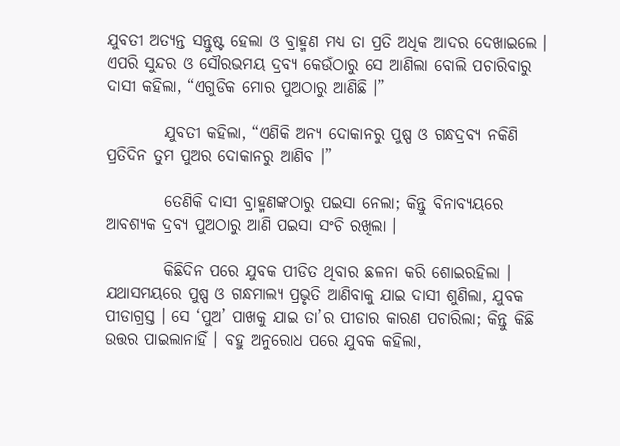ଯୁବତୀ ଅତ୍ୟନ୍ତ ସନ୍ତୁଷ୍ଟ ହେଲା ଓ ବ୍ରାହ୍ମଣ ମଧ୍ୟ ତା ପ୍ରତି ଅଧିକ ଆଦର ଦେଖାଇଲେ । ଏପରି ସୁନ୍ଦର ଓ ସୌରଭମୟ ଦ୍ରବ୍ୟ କେଉଁଠାରୁ ସେ ଆଣିଲା ବୋଲି ପଚାରିବାରୁ ଦାସୀ କହିଲା, “ଏଗୁଡିକ ମୋର ପୁଅଠାରୁ ଆଣିଛି ।”

         ଯୁବତୀ କହିଲା, “ଏଣିକି ଅନ୍ୟ ଦୋକାନରୁ ପୁଷ୍ପ ଓ ଗନ୍ଧଦ୍ରବ୍ୟ ନକିଣି ପ୍ରତିଦିନ ତୁମ ପୁଅର ଦୋକାନରୁ ଆଣିବ ।”

         ତେଣିକି ଦାସୀ ବ୍ରାହ୍ମଣଙ୍କଠାରୁ ପଇସା ନେଲା; କିନ୍ତୁ ବିନାବ୍ୟୟରେ ଆବଶ୍ୟକ ଦ୍ରବ୍ୟ ପୁଅଠାରୁ ଆଣି ପଇସା ସଂଚି ରଖିଲା ।

         କିଛିଦିନ ପରେ ଯୁବକ ପୀଡିତ ଥିବାର ଛଳନା କରି ଶୋଇରହିଲା । ଯଥାସମୟରେ ପୁଷ୍ପ ଓ ଗନ୍ଧମାଲ୍ୟ ପ୍ରଭୃତି ଆଣିବାକୁ ଯାଇ ଦାସୀ ଶୁଣିଲା, ଯୁବକ ପୀଡାଗ୍ରସ୍ତ । ସେ ‘ପୁଅ’ ପାଖକୁ ଯାଇ ତା’ର ପୀଡାର କାରଣ ପଚାରିଲା; କିନ୍ତୁ କିଛି ଉତ୍ତର ପାଇଲାନାହିଁ । ବହୁ ଅନୁରୋଧ ପରେ ଯୁବକ କହିଲା,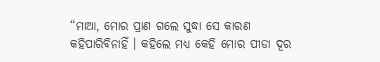“ମାଆ, ମୋର ପ୍ରାଣ ଗଲେ ସୁଦ୍ଧା ସେ କାରଣ କହିପାରିବିନାହିଁ । କହିଲେ ମଧ୍ୟ କେହି ମୋର ପୀଡା ଦୂର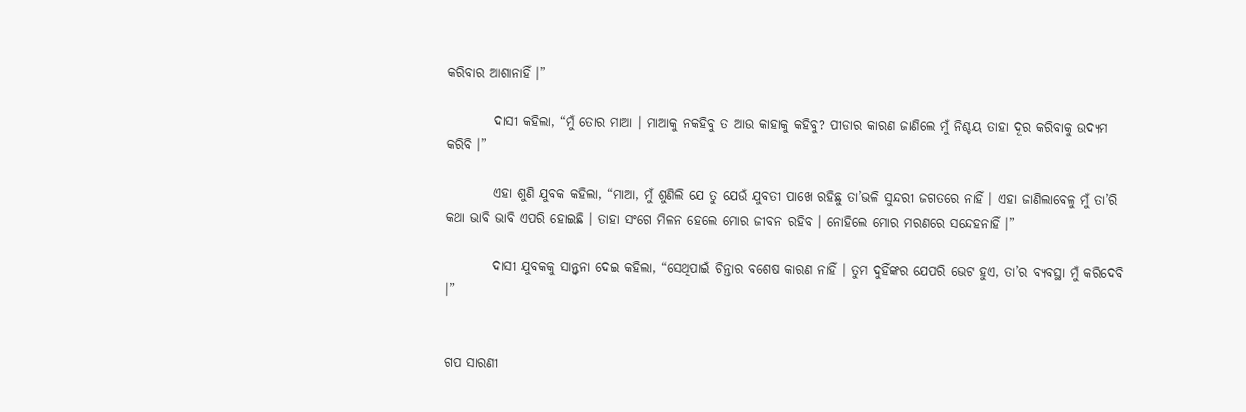କରିବାର ଆଶାନାହିଁ ।”

         ଦାସୀ କହିଲା, “ମୁଁ ତୋର ମାଆ । ମାଆକୁ ନକହିବୁ ତ ଆଉ କାହାକୁ କହିବୁ? ପୀଡାର କାରଣ ଜାଣିଲେ ମୁଁ ନିଶ୍ଚୟ ତାହା ଦୂର କରିବାକୁ ଉଦ୍ୟମ କରିବି ।”

         ଏହା ଶୁଣି ଯୁବକ କହିଲା, “ମାଆ, ମୁଁ ଶୁଣିଲି ଯେ ତୁ ଯେଉଁ ଯୁବତୀ ପାଖେ ରହିଛୁ ତା’ଭଳି ସୁନ୍ଦରୀ ଜଗତରେ ନାହିଁ । ଏହା ଜାଣିଲାବେଳୁ ମୁଁ ତା’ରି କଥା ଭାବି ଭାବି ଏପରି ହୋଇଛି । ତାହା ସଂଗେ ମିଳନ ହେଲେ ମୋର ଜୀବନ ରହିବ । ନୋହିଲେ ମୋର ମରଣରେ ସନ୍ଦେହନାହିଁ ।”

         ଦାସୀ ଯୁବକକୁ ସାନ୍ତ୍ୱନା ଦେଇ କହିଲା, “ସେଥିପାଇଁ ଚିନ୍ତାର ବଶେଷ କାରଣ ନାହିଁ । ତୁମ ଦୁହିଁଙ୍କର ଯେପରି ଭେଟ ହୁଏ, ତା’ର ବ୍ୟବସ୍ଥା ମୁଁ କରିଦେବି ।”


ଗପ ସାରଣୀ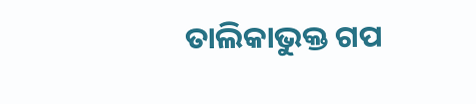ତାଲିକାଭୁକ୍ତ ଗପ